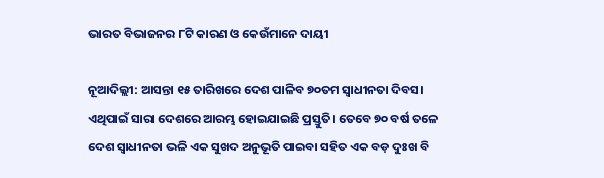ଭାରତ ବିଭାଜନର ୮ଟି କାରଣ ଓ କେଉଁମାନେ ଦାୟୀ

ନୂଆଦିଲ୍ଲୀ: ଆସନ୍ତା ୧୫ ତାରିଖରେ ଦେଶ ପାଳିବ ୭୦ତମ ସ୍ୱାଧୀନତା ଦିବସ। ଏଥିପାଇଁ ସାରା ଦେଶରେ ଆରମ୍ଭ ହୋଇଯାଇଛି ପ୍ରସ୍ତୁତି। ତେବେ ୭୦ ବର୍ଷ ତଳେ ଦେଶ ସ୍ୱାଧୀନତା ଭଳି ଏକ ସୁଖଦ ଅନୁଭୂତି ପାଇବା ସହିତ ଏକ ବଡ଼ ଦୁଃଖ ବି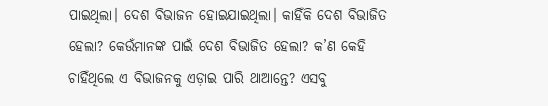ପାଇଥିଲା। ଦେଶ ବିଭାଜନ ହୋଇଯାଇଥିଲା। କାହିଁକି ଦେଶ ବିଭାଜିତ ହେଲା? କେଉଁମାନଙ୍କ ପାଇଁ ଦେଶ ବିଭାଜିତ ହେଲା? କ’ଣ କେହି ଚାହିଁଥିଲେ ଏ ବିଭାଜନକୁ ଏଡ଼ାଇ ପାରି ଥାଆନ୍ତେ? ଏସବୁ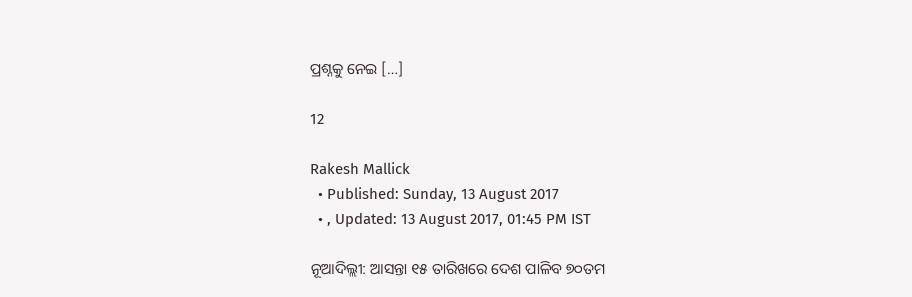ପ୍ରଶ୍ନକୁ ନେଇ […]

12

Rakesh Mallick
  • Published: Sunday, 13 August 2017
  • , Updated: 13 August 2017, 01:45 PM IST

ନୂଆଦିଲ୍ଲୀ: ଆସନ୍ତା ୧୫ ତାରିଖରେ ଦେଶ ପାଳିବ ୭୦ତମ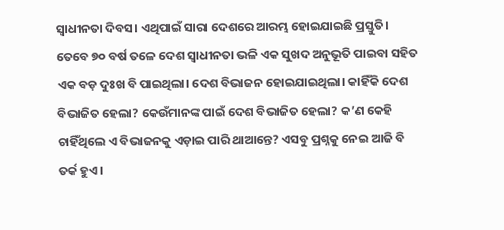ସ୍ୱାଧୀନତା ଦିବସ। ଏଥିପାଇଁ ସାରା ଦେଶରେ ଆରମ୍ଭ ହୋଇଯାଇଛି ପ୍ରସ୍ତୁତି। ତେବେ ୭୦ ବର୍ଷ ତଳେ ଦେଶ ସ୍ୱାଧୀନତା ଭଳି ଏକ ସୁଖଦ ଅନୁଭୂତି ପାଇବା ସହିତ ଏକ ବଡ଼ ଦୁଃଖ ବି ପାଇଥିଲା। ଦେଶ ବିଭାଜନ ହୋଇଯାଇଥିଲା। କାହିଁକି ଦେଶ ବିଭାଜିତ ହେଲା? କେଉଁମାନଙ୍କ ପାଇଁ ଦେଶ ବିଭାଜିତ ହେଲା? କ’ଣ କେହି ଚାହିଁଥିଲେ ଏ ବିଭାଜନକୁ ଏଡ଼ାଇ ପାରି ଥାଆନ୍ତେ? ଏସବୁ ପ୍ରଶ୍ନକୁ ନେଇ ଆଜି ବି ତର୍କ ହୁଏ।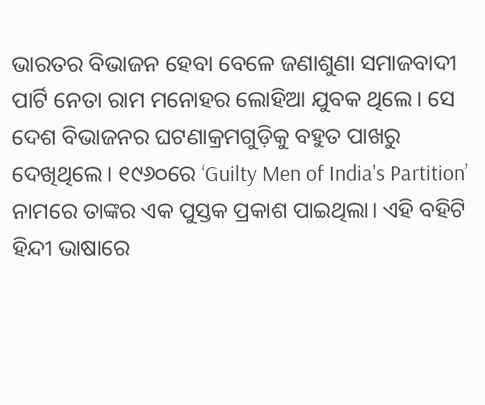ଭାରତର ବିଭାଜନ ହେବା ବେଳେ ଜଣାଶୁଣା ସମାଜବାଦୀ ପାର୍ଟି ନେତା ରାମ ମନୋହର ଲୋହିଆ ଯୁବକ ଥିଲେ। ସେ ଦେଶ ବିଭାଜନର ଘଟଣାକ୍ରମଗୁଡ଼ିକୁ ବହୁତ ପାଖରୁ ଦେଖିଥିଲେ। ୧୯୬୦ରେ ‘Guilty Men of India's Partition’ ନାମରେ ତାଙ୍କର ଏକ ପୁସ୍ତକ ପ୍ରକାଶ ପାଇଥିଲା। ଏହି ବହିଟି ହିନ୍ଦୀ ଭାଷାରେ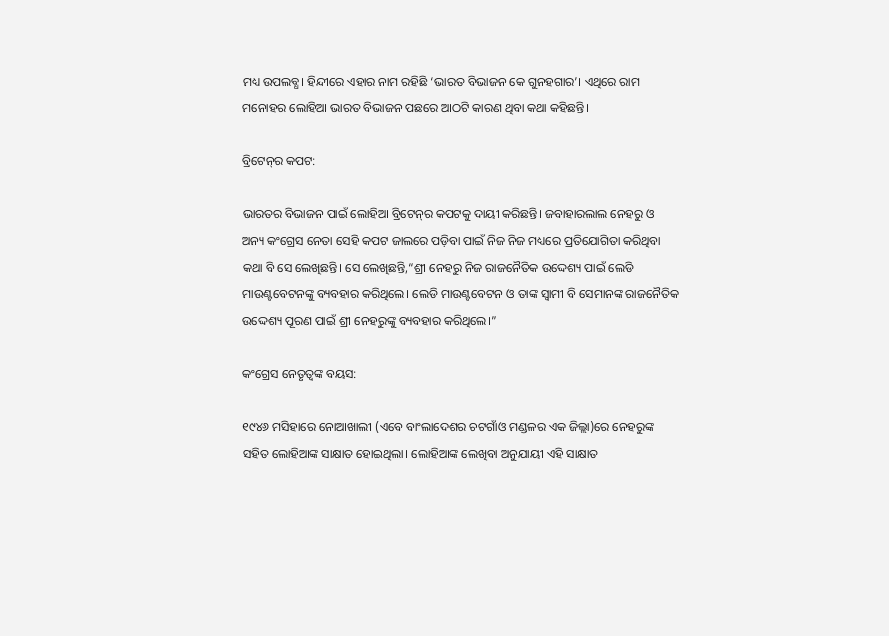ମଧ୍ୟ ଉପଲବ୍ଧ। ହିନ୍ଦୀରେ ଏହାର ନାମ ରହିଛି ‘ଭାରତ ବିଭାଜନ କେ ଗୁନହଗାର’। ଏଥିରେ ରାମ ମନୋହର ଲୋହିଆ ଭାରତ ବିଭାଜନ ପଛରେ ଆଠଟି କାରଣ ଥିବା କଥା କହିଛନ୍ତି।

ବ୍ରିଟେନ୍‌ର କପଟ:

ଭାରତର ବିଭାଜନ ପାଇଁ ଲୋହିଆ ବ୍ରିଟେନ୍‌ର କପଟକୁ ଦାୟୀ କରିଛନ୍ତି। ଜବାହାରଲାଲ ନେହରୁ ଓ ଅନ୍ୟ କଂଗ୍ରେସ ନେତା ସେହି କପଟ ଜାଲରେ ପଡ଼ିବା ପାଇଁ ନିଜ ନିଜ ମଧ୍ୟରେ ପ୍ରତିଯୋଗିତା କରିଥିବା କଥା ବି ସେ ଲେଖିଛନ୍ତି। ସେ ଲେଖିଛନ୍ତି,“ଶ୍ରୀ ନେହରୁ ନିଜ ରାଜନୈତିକ ଉଦ୍ଦେଶ୍ୟ ପାଇଁ ଲେଡି ମାଉଣ୍ଟବେଟନଙ୍କୁ ବ୍ୟବହାର କରିଥିଲେ। ଲେଡି ମାଉଣ୍ଟବେଟନ ଓ ତାଙ୍କ ସ୍ୱାମୀ ବି ସେମାନଙ୍କ ରାଜନୈତିକ ଉଦ୍ଦେଶ୍ୟ ପୂରଣ ପାଇଁ ଶ୍ରୀ ନେହରୁଙ୍କୁ ବ୍ୟବହାର କରିଥିଲେ।”

କଂଗ୍ରେସ ନେତୃତ୍ୱଙ୍କ ବୟସ:

୧୯୪୬ ମସିହାରେ ନୋଆଖାଲୀ (ଏବେ ବାଂଲାଦେଶର ଚଟଗାଁଓ ମଣ୍ଡଳର ଏକ ଜିଲ୍ଲା)ରେ ନେହରୁଙ୍କ ସହିତ ଲୋହିଆଙ୍କ ସାକ୍ଷାତ ହୋଇଥିଲା। ଲୋହିଆଙ୍କ ଲେଖିବା ଅନୁଯାୟୀ ଏହି ସାକ୍ଷାତ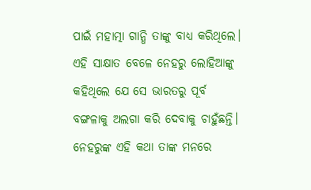ପାଇଁ ମହାତ୍ମା ଗାନ୍ଧି ତାଙ୍କୁ ବାଧ୍ୟ କରିଥିଲେ। ଏହି ସାକ୍ଷାତ ବେଳେ ନେହରୁ ଲୋହିଆଙ୍କୁ କହିଥିଲେ ଯେ ସେ ଭାରତରୁ ପୂର୍ବ ବଙ୍ଗଳାକୁ ଅଲଗା କରି ଦେବାକୁ ଚାହୁଁଛନ୍ତି। ନେହରୁଙ୍କ ଏହି କଥା ତାଙ୍କ ମନରେ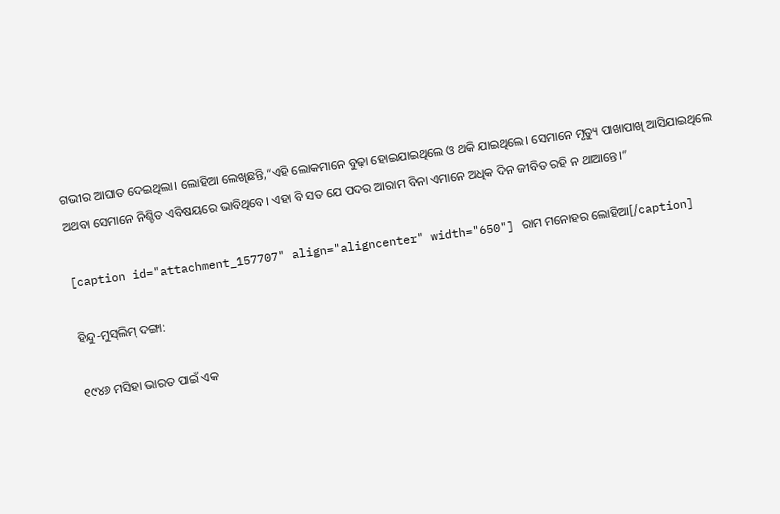ଗଭୀର ଆଘାତ ଦେଇଥିଲା। ଲୋହିଆ ଲେଖିଛନ୍ତି,“ଏହି ଲୋକମାନେ ବୁଢ଼ା ହୋଇଯାଇଥିଲେ ଓ ଥକି ଯାଇଥିଲେ। ସେମାନେ ମୃତ୍ୟୁ ପାଖାପାଖି ଆସିଯାଇଥିଲେ ଅଥବା ସେମାନେ ନିଶ୍ଚିତ ଏବିଷୟରେ ଭାବିଥିବେ। ଏହା ବି ସତ ଯେ ପଦର ଆରାମ ବିନା ଏମାନେ ଅଧିକ ଦିନ ଜୀବିତ ରହି ନ ଥାଆନ୍ତେ।”

[caption id="attachment_157707" align="aligncenter" width="650"] ରାମ ମନୋହର ଲୋହିଆ[/caption]

ହିନ୍ଦୁ-ମୁସ୍‌ଲିମ୍‌ ଦଙ୍ଗା:

୧୯୪୬ ମସିହା ଭାରତ ପାଇଁ ଏକ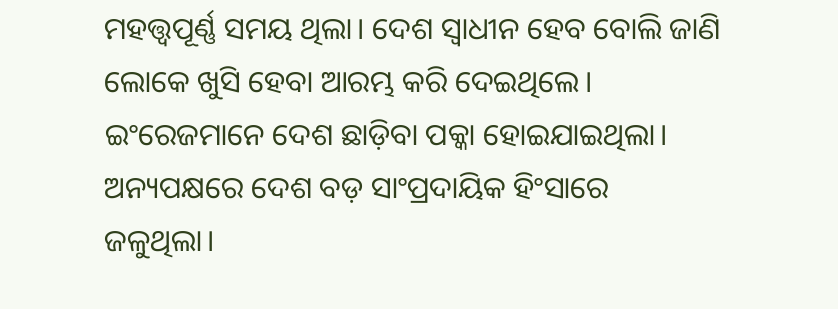ମହତ୍ତ୍ୱପୂର୍ଣ୍ଣ ସମୟ ଥିଲା। ଦେଶ ସ୍ୱାଧୀନ ହେବ ବୋଲି ଜାଣି ଲୋକେ ଖୁସି ହେବା ଆରମ୍ଭ କରି ଦେଇଥିଲେ। ଇଂରେଜମାନେ ଦେଶ ଛାଡ଼ିବା ପକ୍କା ହୋଇଯାଇଥିଲା। ଅନ୍ୟପକ୍ଷରେ ଦେଶ ବଡ଼ ସାଂପ୍ରଦାୟିକ ହିଂସାରେ ଜଳୁଥିଲା।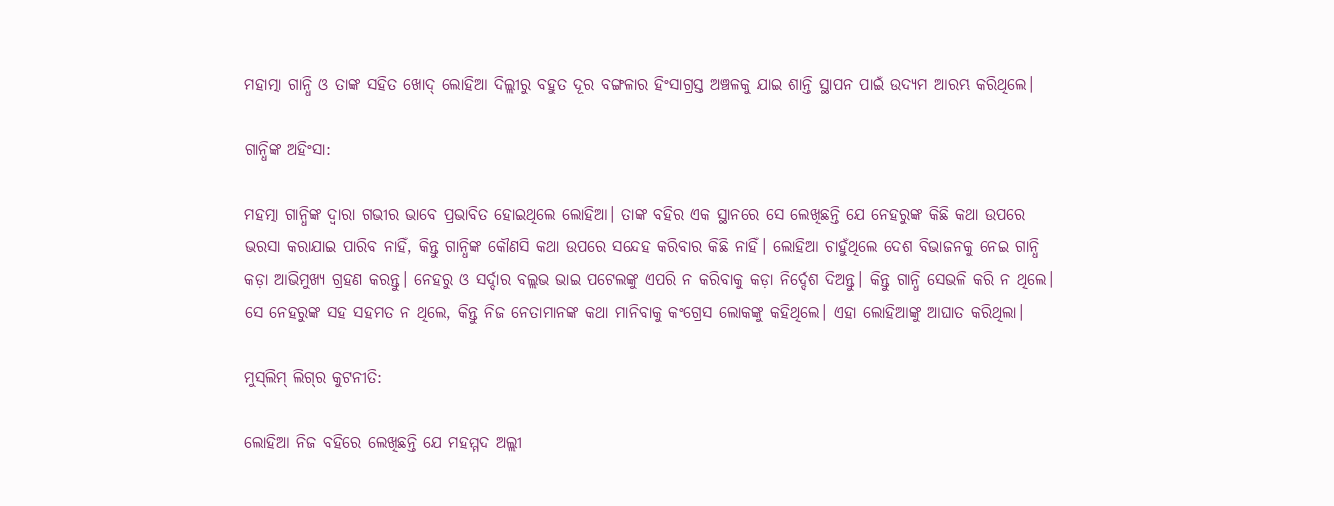ମହାତ୍ମା ଗାନ୍ଧି ଓ ତାଙ୍କ ସହିତ ଖୋଦ୍ ଲୋହିଆ ଦିଲ୍ଲୀରୁ ବହୁତ ଦୂର ବଙ୍ଗଳାର ହିଂସାଗ୍ରସ୍ତ ଅଞ୍ଚଳକୁ ଯାଇ ଶାନ୍ତି ସ୍ଥାପନ ପାଇଁ ଉଦ୍ୟମ ଆରମ୍ଭ କରିଥିଲେ।

ଗାନ୍ଧିଙ୍କ ଅହିଂସା:

ମହତ୍ମା ଗାନ୍ଧିଙ୍କ ଦ୍ୱାରା ଗଭୀର ଭାବେ ପ୍ରଭାବିତ ହୋଇଥିଲେ ଲୋହିଆ। ତାଙ୍କ ବହିର ଏକ ସ୍ଥାନରେ ସେ ଲେଖିଛନ୍ତି ଯେ ନେହରୁଙ୍କ କିଛି କଥା ଉପରେ ଭରସା କରାଯାଇ ପାରିବ ନାହିଁ, କିନ୍ତୁ ଗାନ୍ଧିଙ୍କ କୌଣସି କଥା ଉପରେ ସନ୍ଦେହ କରିବାର କିଛି ନାହିଁ। ଲୋହିଆ ଚାହୁଁଥିଲେ ଦେଶ ବିଭାଜନକୁ ନେଇ ଗାନ୍ଧି କଡ଼ା ଆଭିମୁଖ୍ୟ ଗ୍ରହଣ କରନ୍ତୁ। ନେହରୁ ଓ ସର୍ଦ୍ଦାର ବଲ୍ଲଭ ଭାଇ ପଟେଲଙ୍କୁ ଏପରି ନ କରିବାକୁ କଡ଼ା ନିର୍ଦ୍ଦେଶ ଦିଅନ୍ତୁ। କିନ୍ତୁ ଗାନ୍ଧି ସେଭଳି କରି ନ ଥିଲେ। ସେ ନେହରୁଙ୍କ ସହ ସହମତ ନ ଥିଲେ, କିନ୍ତୁ ନିଜ ନେତାମାନଙ୍କ କଥା ମାନିବାକୁ କଂଗ୍ରେସ ଲୋକଙ୍କୁ କହିଥିଲେ। ଏହା ଲୋହିଆଙ୍କୁ ଆଘାତ କରିଥିଲା।

ମୁସ୍‌ଲିମ୍‌ ଲିଗ୍‌ର କୁଟନୀତି:

ଲୋହିଆ ନିଜ ବହିରେ ଲେଖିଛନ୍ତି ଯେ ମହମ୍ମଦ ଅଲ୍ଲୀ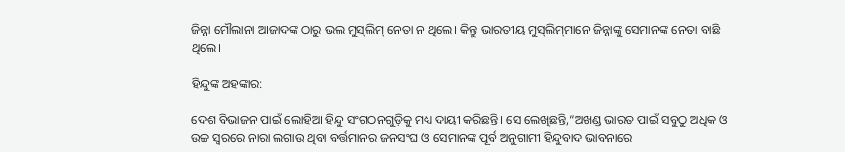ଜିନ୍ନା ମୌଲାନା ଆଜାଦଙ୍କ ଠାରୁ ଭଲ ମୁସ୍‌ଲିମ୍‌ ନେତା ନ ଥିଲେ। କିନ୍ତୁ ଭାରତୀୟ ମୁସ୍‌ଲିମ୍‌ମାନେ ଜିନ୍ନାଙ୍କୁ ସେମାନଙ୍କ ନେତା ବାଛି ଥିଲେ।

ହିନ୍ଦୁଙ୍କ ଅହଙ୍କାର:

ଦେଶ ବିଭାଜନ ପାଇଁ ଲୋହିଆ ହିନ୍ଦୁ ସଂଗଠନଗୁଡ଼ିକୁ ମଧ୍ୟ ଦାୟୀ କରିଛନ୍ତି। ସେ ଲେଖିଛନ୍ତି,“ଅଖଣ୍ଡ ଭାରତ ପାଇଁ ସବୁଠୁ ଅଧିକ ଓ ଉଚ୍ଚ ସ୍ୱରରେ ନାରା ଲଗାଉ ଥିବା ବର୍ତ୍ତମାନର ଜନସଂଘ ଓ ସେମାନଙ୍କ ପୂର୍ବ ଅନୁଗାମୀ ହିନ୍ଦୁବାଦ ଭାବନାରେ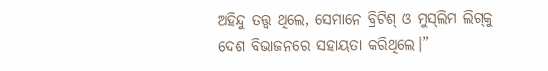ଅହିନ୍ଦୁ ତତ୍ତ୍ୱ ଥିଲେ, ସେମାନେ ବ୍ରିଟିଶ୍ ଓ ମୁସ୍‌ଲିମ ଲିଗ୍‌କୁ ଦେଶ ବିଭାଜନରେ ସହାୟତା କରିଥିଲେ।”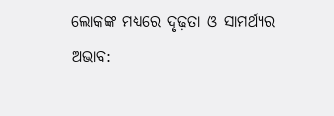ଲୋକଙ୍କ ମଧ୍ୟରେ ଦୃଢ଼ତା ଓ ସାମର୍ଥ୍ୟର ଅଭାବ: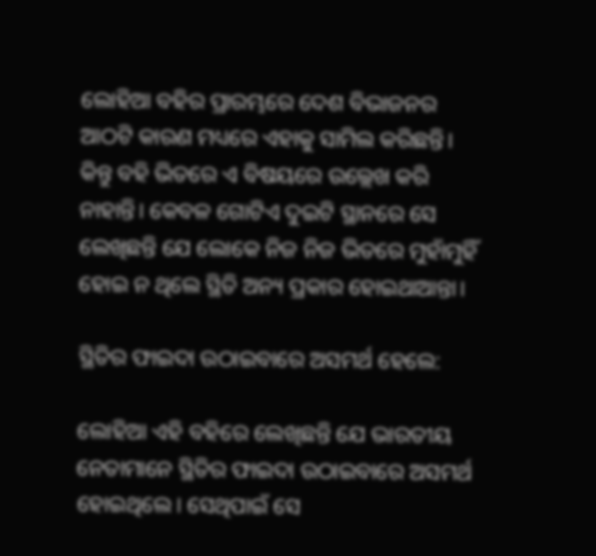ଲୋହିଆ ବହିର ପ୍ରାରମ୍ଭରେ ଦେଶ ବିଭାଜନର ଆଠଟି କାରଣ ମଧ୍ୟରେ ଏହାକୁ ସାମିଲ କରିଛନ୍ତି। କିନ୍ତୁ ବହି ଭିତରେ ଏ ବିଷୟରେ ଉଲ୍ଲେଖ କରି ନାହାନ୍ତି। କେବଳ ଗୋଟିଏ ଦୁଇଟି ସ୍ଥାନରେ ସେ ଲେଖିଛନ୍ତି ଯେ ଲୋକେ ନିଜ ନିଜ ଭିତରେ ମୁହାଁମୁହିଁ ହୋଇ ନ ଥିଲେ ସ୍ଥିତି ଅନ୍ୟ ପ୍ରକାର ହୋଇଥାଆନ୍ତା।

ସ୍ଥିତିର ଫାଇଦା ଉଠାଇବାରେ ଅସମର୍ଥ ହେଲେ:

ଲୋହିଆ ଏହି ବହିରେ ଲେଖିଛନ୍ତି ଯେ ଭାରତୀୟ ନେତାମାନେ ସ୍ଥିତିର ଫାଇଦା ଉଠାଇବାରେ ଅସମର୍ଥ ହୋଇଥିଲେ। ସେଥିପାଇଁ ସେ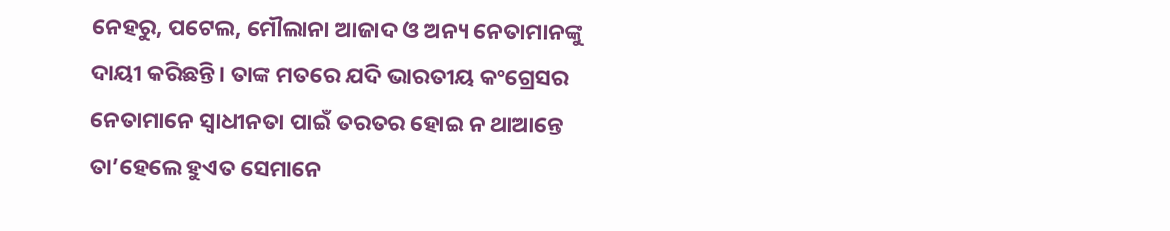ନେହରୁ, ପଟେଲ, ମୌଲାନା ଆଜାଦ ଓ ଅନ୍ୟ ନେତାମାନଙ୍କୁ ଦାୟୀ କରିଛନ୍ତି। ତାଙ୍କ ମତରେ ଯଦି ଭାରତୀୟ କଂଗ୍ରେସର ନେତାମାନେ ସ୍ୱାଧୀନତା ପାଇଁ ତରତର ହୋଇ ନ ଥାଆନ୍ତେ ତା’ହେଲେ ହୁଏତ ସେମାନେ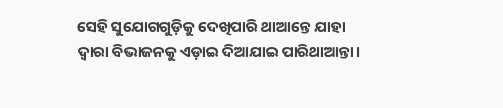ସେହି ସୁଯୋଗଗୁଡ଼ିକୁ ଦେଖିପାରି ଥାଆନ୍ତେ ଯାହା ଦ୍ୱାରା ବିଭାଜନକୁ ଏଡ଼ାଇ ଦିଆଯାଇ ପାରିଥାଆନ୍ତା।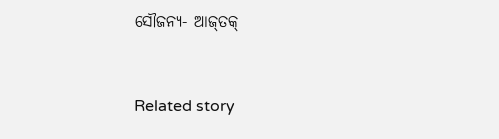ସୌଜନ୍ୟ- ଆଜ୍‌ତକ୍‌



Related story